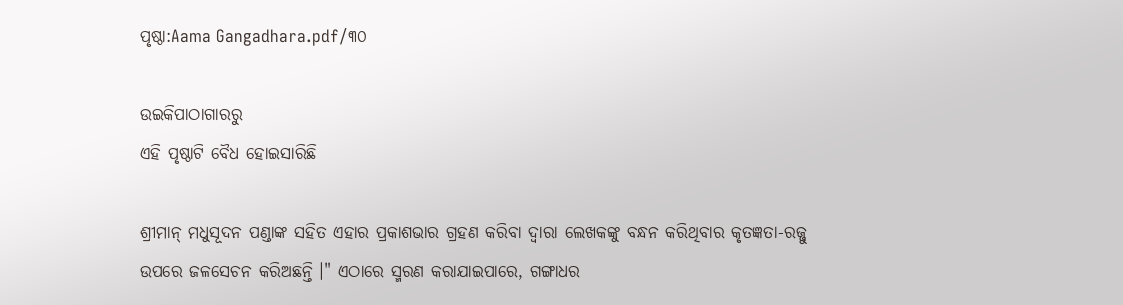ପୃଷ୍ଠା:Aama Gangadhara.pdf/୩୦

ଉଇକିପାଠାଗାର‌ରୁ
ଏହି ପୃଷ୍ଠାଟି ବୈଧ ହୋଇସାରିଛି

ଶ୍ରୀମାନ୍‍ ମଧୁସୂଦନ ପଣ୍ଡାଙ୍କ ସହିତ ଏହାର ପ୍ରକାଶଭାର ଗ୍ରହଣ କରିବା ଦ୍ୱାରା ଲେଖକଙ୍କୁ ବନ୍ଧନ କରିଥିବାର କୃତଜ୍ଞତା-ରଜ୍ଜୁ ଉପରେ ଜଳସେଚନ କରିଅଛନ୍ତି ।" ଏଠାରେ ସ୍ମରଣ କରାଯାଇପାରେ, ଗଙ୍ଗାଧର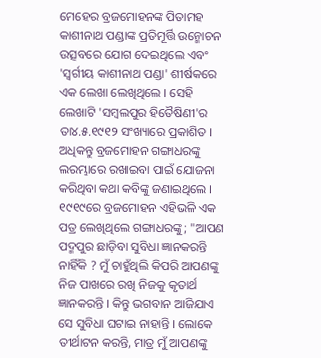ମେହେର ବ୍ରଜମୋହନଙ୍କ ପିତାମହ କାଶୀନାଥ ପଣ୍ଡାଙ୍କ ପ୍ରତିମୂର୍ତ୍ତି ଉନ୍ମୋଚନ ଉତ୍ସବରେ ଯୋଗ ଦେଇଥିଲେ ଏବଂ 'ସ୍ୱର୍ଗୀୟ କାଶୀନାଥ ପଣ୍ଡା' ଶୀର୍ଷକରେ ଏକ ଲେଖା ଲେଖିଥିଲେ । ସେହି ଲେଖାଟି 'ସମ୍ବଲପୁର ହିତୈଷିଣୀ'ର ତା୪.୫.୧୯୧୨ ସଂଖ୍ୟାରେ ପ୍ରକାଶିତ । ଅଧିକନ୍ତୁ ବ୍ରଜମୋହନ ଗଙ୍ଗାଧରଙ୍କୁ ଲରମ୍ଭାରେ ରଖାଇବା ପାଇଁ ଯୋଜନା କରିଥିବା କଥା କବିଙ୍କୁ ଜଣାଇଥିଲେ । ୧୯୧୯ରେ ବ୍ରଜମୋହନ ଏହିଭଳି ଏକ ପତ୍ର ଲେଖିଥିଲେ ଗଙ୍ଗାଧରଙ୍କୁ; "ଆପଣ ପଦ୍ମପୁର ଛାଡ଼ିବା ସୁବିଧା ଜ୍ଞାନକରନ୍ତି ନାହିଁକି ? ମୁଁ ଚାହୁଁଥିଲି କିପରି ଆପଣଙ୍କୁ ନିଜ ପାଖରେ ରଖି ନିଜକୁ କୃତାର୍ଥ ଜ୍ଞାନକରନ୍ତି । କିନ୍ତୁ ଭଗବାନ ଆଜିଯାଏ ସେ ସୁବିଧା ଘଟାଇ ନାହାନ୍ତି । ଲୋକେ ତୀର୍ଥାଟନ କରନ୍ତି, ମାତ୍ର ମୁଁ ଆପଣଙ୍କୁ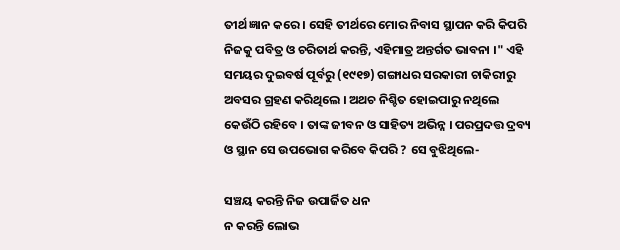ତୀର୍ଥ ଜ୍ଞାନ କରେ । ସେହି ତୀର୍ଥରେ ମୋର ନିବାସ ସ୍ଥାପନ କରି କିପରି ନିଜକୁ ପବିତ୍ର ଓ ଚରିତାର୍ଥ କରନ୍ତି, ଏହିମାତ୍ର ଅନ୍ତର୍ଗତ ଭାବନା ।" ଏହି ସମୟର ଦୁଇବର୍ଷ ପୂର୍ବରୁ (୧୯୧୭) ଗଙ୍ଗାଧର ସରକାରୀ ଚାକିରୀରୁ ଅବସର ଗ୍ରହଣ କରିଥିଲେ । ଅଥଚ ନିଶ୍ଚିତ ହୋଇପାରୁ ନଥିଲେ କେଉଁଠି ରହିବେ । ତାଙ୍କ ଜୀବନ ଓ ସାହିତ୍ୟ ଅଭିନ୍ନ । ପରପ୍ରଦତ୍ତ ଦ୍ରବ୍ୟ ଓ ସ୍ଥାନ ସେ ଉପଭୋଗ କରିବେ କିପରି ? ସେ ବୁଝିଥିଲେ-

ସଞ୍ଚୟ କରନ୍ତି ନିଜ ଉପାର୍ଜିତ ଧନ
ନ କରନ୍ତି ଲୋଭ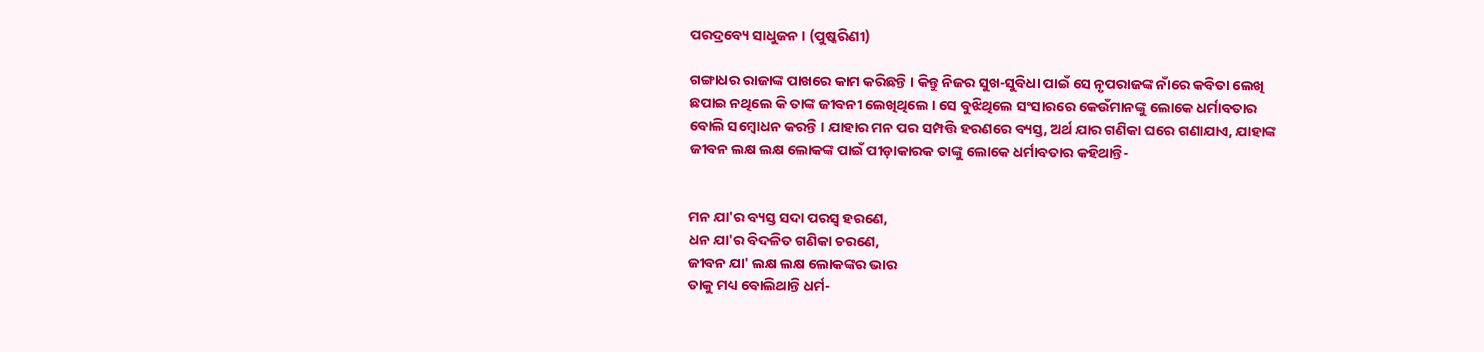ପରଦ୍ରବ୍ୟେ ସାଧୁଜନ । (ପୁଷ୍କରିଣୀ)

ଗଙ୍ଗାଧର ରାଜାଙ୍କ ପାଖରେ କାମ କରିଛନ୍ତି । କିନ୍ତୁ ନିଜର ସୁଖ-ସୁବିଧା ପାଇଁ ସେ ନୃପରାଜଙ୍କ ନାଁରେ କବିତା ଲେଖି ଛପାଇ ନଥିଲେ କି ତାଙ୍କ ଜୀବନୀ ଲେଖିଥିଲେ । ସେ ବୁଝିଥିଲେ ସଂସାରରେ କେଉଁମାନଙ୍କୁ ଲୋକେ ଧର୍ମାବତାର ବୋଲି ସମ୍ବୋଧନ କରନ୍ତି । ଯାହାର ମନ ପର ସମ୍ପତ୍ତି ହରଣରେ ବ୍ୟସ୍ତ, ଅର୍ଥ ଯାର ଗଣିକା ଘରେ ଗଣାଯାଏ, ଯାହାଙ୍କ ଜୀବନ ଲକ୍ଷ ଲକ୍ଷ ଲୋକଙ୍କ ପାଇଁ ପୀଡ଼ାକାରକ ତାଙ୍କୁ ଲୋକେ ଧର୍ମାବତାର କହିଥାନ୍ତି-


ମନ ଯା'ର ବ୍ୟସ୍ତ ସଦା ପରସ୍ୱ ହରଣେ,
ଧନ ଯା'ର ବିଦଳିତ ଗଣିକା ଚରଣେ,
ଜୀବନ ଯା' ଲକ୍ଷ ଲକ୍ଷ ଲୋକଙ୍କର ଭାର
ତାକୁ ମଧ୍ୟ ବୋଲିଥାନ୍ତି ଧର୍ମ-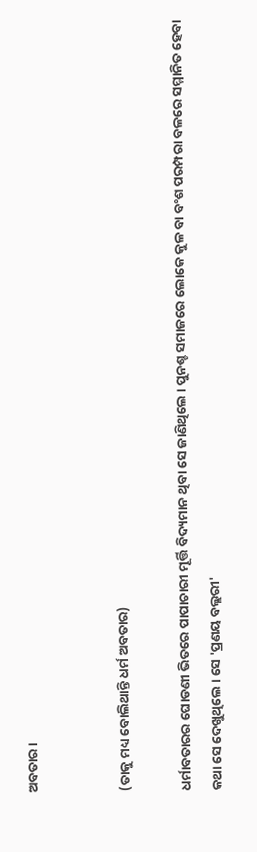ଅବତାର ।


(ତାକୁ ମଧ୍ୟ ବୋଲିଥାନ୍ତି ଧର୍ମ ଅବତାର)

ଧର୍ମାବତାରର ଘୋଡଣୀ ଭିତରେ ପାପାଚାରୀ ମୂର୍ତ୍ତି ବିଦ୍ୟମାନ ଥିବା ସେ ଜାଣିଥିଲେ । ପୁନଶ୍ଚ ସମାଜରେ ଲୋକେ କୁଳ ବା ବଂଶ ପରମ୍ପରା ବଳରେ ସମ୍ମାନିତ ହେବା କଥା ସେ ଦେଖୁଥିଲେ । ସେ 'ପ୍ରଣୟ ବଲ୍ଲରୀ'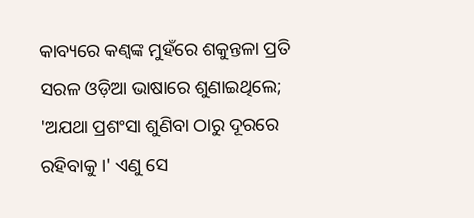କାବ୍ୟରେ କଣ୍ୱଙ୍କ ମୁହଁରେ ଶକୁନ୍ତଳା ପ୍ରତି ସରଳ ଓଡ଼ିଆ ଭାଷାରେ ଶୁଣାଇଥିଲେ; 'ଅଯଥା ପ୍ରଶଂସା ଶୁଣିବା ଠାରୁ ଦୂରରେ ରହିବାକୁ ।' ଏଣୁ ସେ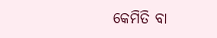କେମିତି ବା